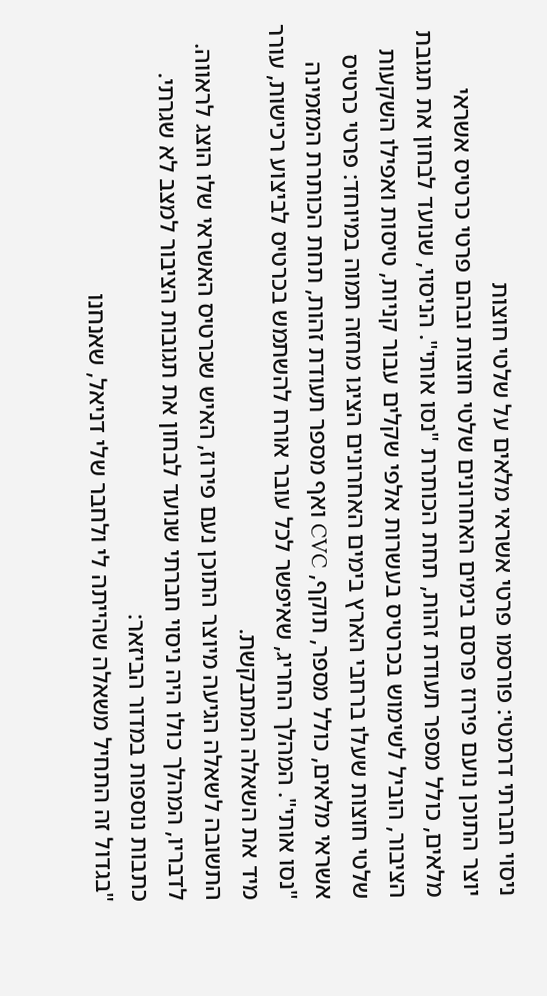ניסוי חברתי דרמטי: פורסמו פרטי אשראי מלאים על שלטי חוצות
יוצר התוכן נועם פירוז פרסם בימים האחרונים שלטי חוצות ובהם פרטי כרטיס אשראי מלאים, כולל מספר תעודת זהות, תחת הכותרת "נסו אותי". הניסוי, שנועד לבחון את תגובת הציבור, הוביל לשימוש בכרטיס בעשרות אלפי שקלים עבור קניות, טיסות ואפילו השקעות
שלטי חוצות שעלו ברחבי הארץ בימים האחרונים הציגו מחזה תמוה במיוחד: פרטי כרטיס אשראי מלאים, כולל מספר, תוקף, CVC ואף מספר תעודת זהות, תחת הכותרת המזמינה "נסו אותי". המהלך החריג, שאיפשר לכל עובר אורח להשתמש בכרטיס לביצוע רכישות, עורר מיד את השאלה המתבקשת.
התשובה לשאלה הגיעה מיוצר התוכן נעם פירוז, האיש שכרטיס האשראי שלו הוצג לראווה. לדבריו, המהלך כולו היה ניסוי חברתי שנועד לבחון את תגובות הציבור למצב לא שגרתי.
כתבות נוספות במדור הביזאר:
"בגדול זה התחיל משאלה שהייתה לי ולחבר שלי דניאל, שאנחנו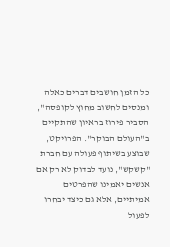כל הזמן חושבים דברים כאלה ומנסים לחשוב מחוץ לקופסה", הסביר פירוז בראיון שהתקיים ב"העולם הבוקר". הפרויקט, שבוצע בשיתוף פעולה עם חברת "קשקש", נועד לבדוק לא רק אם אנשים יאמינו שהפרטים אמיתיים, אלא גם כיצד יבחרו לפעול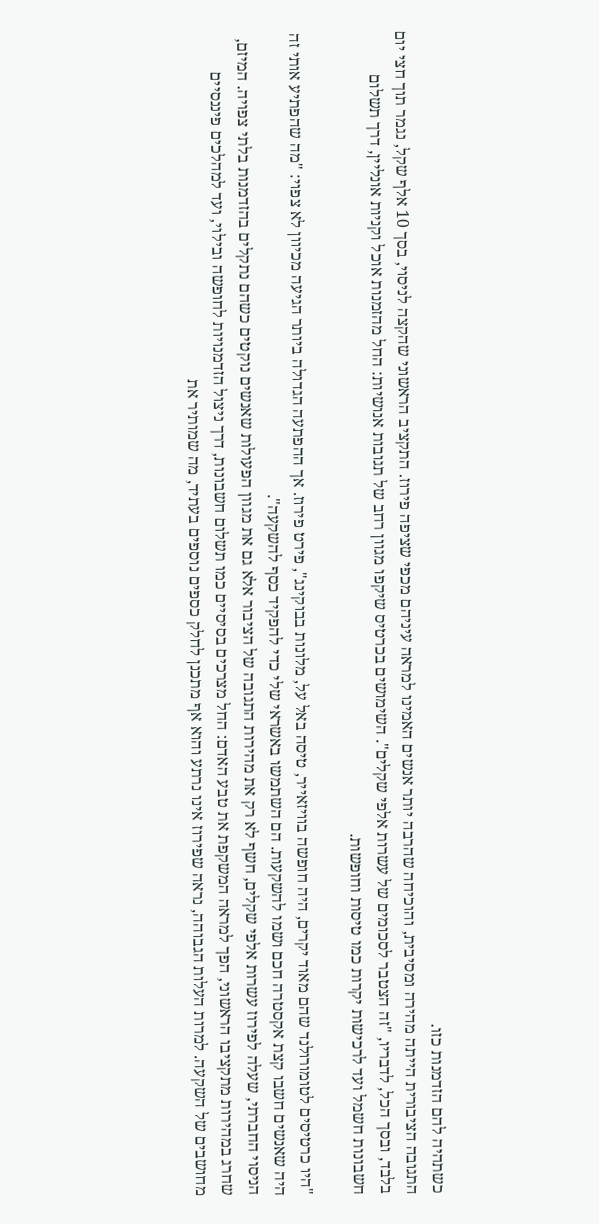כשתהיה להם הזדמנות כזו.
התגובה הציבורית הייתה מהירה ומסיבית, והוכיחה שהרבה יותר אנשים האמינו למראה עיניהם מכפי שציפה פירוז. התקציב הראשוני שהקצה לניסוי, בסך 10 אלף שקל, נגמר תוך חצי יום בלבד, ובסך הכל, לדבריו, "זה הצטבר לסכומים של עשרות אלפי שקלים". השימושים בכרטיס שיקפו מגוון רחב של תגובות אנושיות: החל מהזמנות אוכל וקניות אונליין, דרך תשלום חשבונות חשמל ועד לרכישות יקרות כמו טיסות וחופשות.

"היו כרטיסים לטומורולנד שהם מאוד יקרים, היה חופשה בוויזאייר, טיסה באל על, מלונות בבוקינג", פירט פירוז. אך ההפתעה הגדולה ביותר הגיעה מכיוון לא צפוי: "מה שהפתיע אותי זה היה שאנשים חשבו קצת אקסטרה חכם ושמו להשקעות. הם השתמשו באשראי שלי כדי להפקיד כסף להשקעה".
הניסוי החברתי, שעלה לפירוז עשרות אלפי שקלים, חשף לא רק את מהירות התגובה של הציבור אלא גם את מגוון הפעולות שאנשים נוקטים כשהם נתקלים בהזדמנות בלתי צפויה. המיזם, שחרג במהירות מתקציבו הראשוני, הפך למראה המשקפת את טבע האדם: החל מצרכים בסיסיים כמו תשלום חשבונות, דרך ניצול הזדמנויות לחופשה ובילוי, ועד למהלכים פיננסיים מחושבים של השקעה. למרות העלות הגבוהה, נראה שפירוז אינו נרתע והוא אף מתכנן לחלק כספים נוספים בעתיד, מה שמותיר את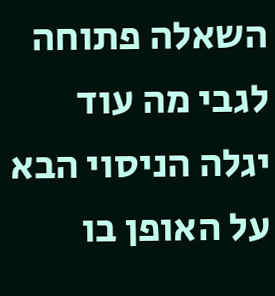השאלה פתוחה לגבי מה עוד יגלה הניסוי הבא על האופן בו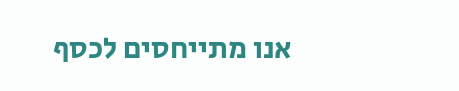אנו מתייחסים לכסף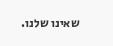שאינו שלנו.